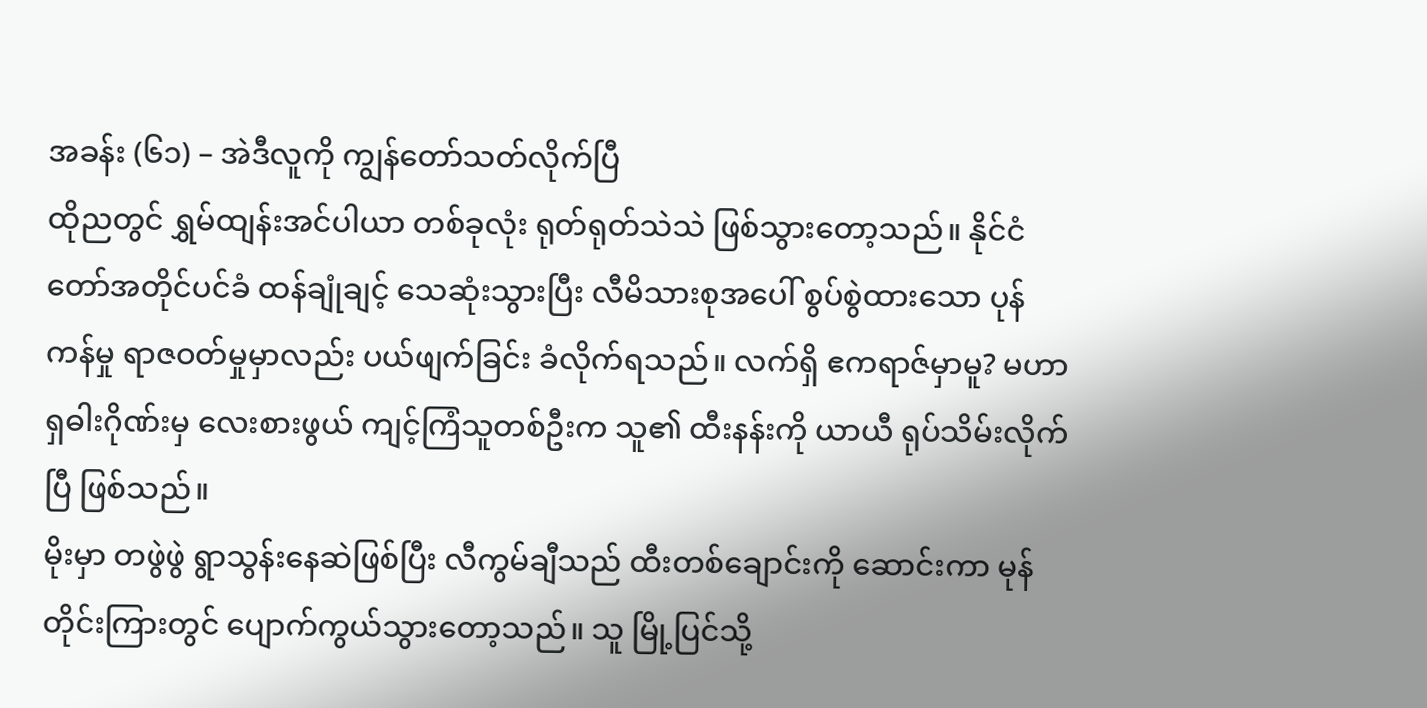အခန်း (၆၁) – အဲဒီလူကို ကျွန်တော်သတ်လိုက်ပြီ
ထိုညတွင် ရွှမ်ထျန်းအင်ပါယာ တစ်ခုလုံး ရုတ်ရုတ်သဲသဲ ဖြစ်သွားတော့သည်။ နိုင်ငံတော်အတိုင်ပင်ခံ ထန်ချုံချင့် သေဆုံးသွားပြီး လီမိသားစုအပေါ် စွပ်စွဲထားသော ပုန်ကန်မှု ရာဇဝတ်မှုမှာလည်း ပယ်ဖျက်ခြင်း ခံလိုက်ရသည်။ လက်ရှိ ဧကရာဇ်မှာမူ? မဟာရှဓါးဂိုဏ်းမှ လေးစားဖွယ် ကျင့်ကြံသူတစ်ဦးက သူ၏ ထီးနန်းကို ယာယီ ရုပ်သိမ်းလိုက်ပြီ ဖြစ်သည်။
မိုးမှာ တဖွဲဖွဲ ရွာသွန်းနေဆဲဖြစ်ပြီး လီကွမ်ချီသည် ထီးတစ်ချောင်းကို ဆောင်းကာ မုန်တိုင်းကြားတွင် ပျောက်ကွယ်သွားတော့သည်။ သူ မြို့ပြင်သို့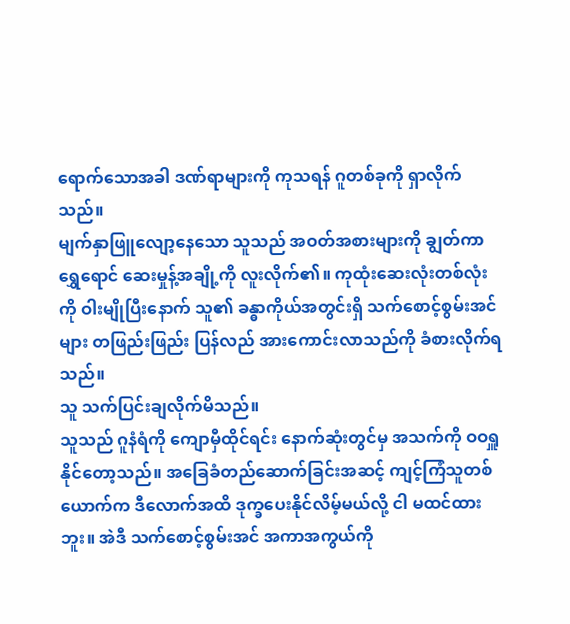ရောက်သောအခါ ဒဏ်ရာများကို ကုသရန် ဂူတစ်ခုကို ရှာလိုက်သည်။
မျက်နှာဖြူလျော့နေသော သူသည် အဝတ်အစားများကို ချွတ်ကာ ရွှေရောင် ဆေးမှုန့်အချို့ကို လူးလိုက်၏။ ကုထုံးဆေးလုံးတစ်လုံးကို ဝါးမျိုပြီးနောက် သူ၏ ခန္ဓာကိုယ်အတွင်းရှိ သက်စောင့်စွမ်းအင်များ တဖြည်းဖြည်း ပြန်လည် အားကောင်းလာသည်ကို ခံစားလိုက်ရသည်။
သူ သက်ပြင်းချလိုက်မိသည်။
သူသည် ဂူနံရံကို ကျောမှီထိုင်ရင်း နောက်ဆုံးတွင်မှ အသက်ကို ဝဝရှူနိုင်တော့သည်။ အခြေခံတည်ဆောက်ခြင်းအဆင့် ကျင့်ကြံသူတစ်ယောက်က ဒီလောက်အထိ ဒုက္ခပေးနိုင်လိမ့်မယ်လို့ ငါ မထင်ထားဘူး။ အဲဒီ သက်စောင့်စွမ်းအင် အကာအကွယ်ကို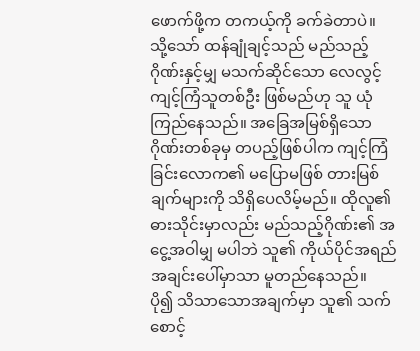ဖောက်ဖို့က တကယ့်ကို ခက်ခဲတာပဲ။
သို့သော် ထန်ချုံချင့်သည် မည်သည့်ဂိုဏ်းနှင့်မျှ မသက်ဆိုင်သော လေလွင့်ကျင့်ကြံသူတစ်ဦး ဖြစ်မည်ဟု သူ ယုံကြည်နေသည်။ အခြေအမြစ်ရှိသော ဂိုဏ်းတစ်ခုမှ တပည့်ဖြစ်ပါက ကျင့်ကြံခြင်းလောက၏ မပြောမဖြစ် တားမြစ်ချက်များကို သိရှိပေလိမ့်မည်။ ထိုလူ၏ ဓားသိုင်းမှာလည်း မည်သည့်ဂိုဏ်း၏ အငွေ့အဝါမျှ မပါဘဲ သူ၏ ကိုယ်ပိုင်အရည်အချင်းပေါ်မှာသာ မူတည်နေသည်။
ပို၍ သိသာသောအချက်မှာ သူ၏ သက်စောင့်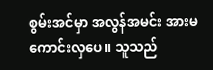စွမ်းအင်မှာ အလွန်အမင်း အားမကောင်းလှပေ။ သူသည်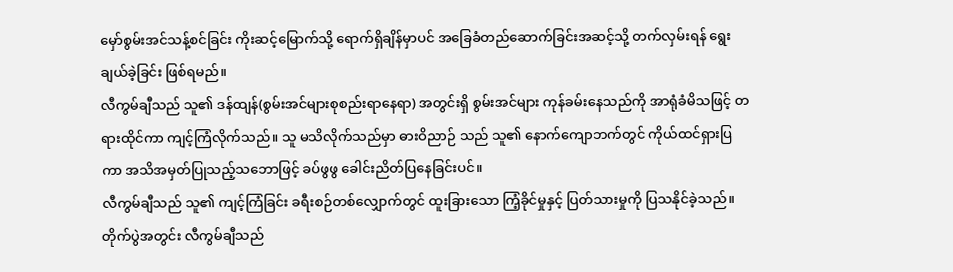မှော်စွမ်းအင်သန့်စင်ခြင်း ကိုးဆင့်မြောက်သို့ ရောက်ရှိချိန်မှာပင် အခြေခံတည်ဆောက်ခြင်းအဆင့်သို့ တက်လှမ်းရန် ရွေးချယ်ခဲ့ခြင်း ဖြစ်ရမည်။
လီကွမ်ချီသည် သူ၏ ဒန်ထျန်(စွမ်းအင်များစုစည်းရာနေရာ) အတွင်းရှိ စွမ်းအင်များ ကုန်ခမ်းနေသည်ကို အာရုံခံမိသဖြင့် တရားထိုင်ကာ ကျင့်ကြံလိုက်သည်။ သူ မသိလိုက်သည်မှာ ဓားဝိညာဉ် သည် သူ၏ နောက်ကျောဘက်တွင် ကိုယ်ထင်ရှားပြကာ အသိအမှတ်ပြုသည့်သဘောဖြင့် ခပ်ဖွဖွ ခေါင်းညိတ်ပြနေခြင်းပင်။
လီကွမ်ချီသည် သူ၏ ကျင့်ကြံခြင်း ခရီးစဉ်တစ်လျှောက်တွင် ထူးခြားသော ကြံ့ခိုင်မှုနှင့် ပြတ်သားမှုကို ပြသနိုင်ခဲ့သည်။
တိုက်ပွဲအတွင်း လီကွမ်ချီသည်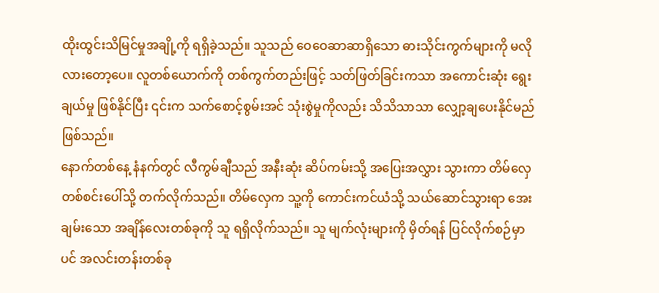ထိုးထွင်းသိမြင်မှုအချို့ကို ရရှိခဲ့သည်။ သူသည် ဝေဝေဆာဆာရှိသော ဓားသိုင်းကွက်များကို မလိုလားတော့ပေ။ လူတစ်ယောက်ကို တစ်ကွက်တည်းဖြင့် သတ်ဖြတ်ခြင်းကသာ အကောင်းဆုံး ရွေးချယ်မှု ဖြစ်နိုင်ပြီး ၎င်းက သက်စောင့်စွမ်းအင် သုံးစွဲမှုကိုလည်း သိသိသာသာ လျှော့ချပေးနိုင်မည်ဖြစ်သည်။
နောက်တစ်နေ့ နံနက်တွင် လီကွမ်ချီသည် အနီးဆုံး ဆိပ်ကမ်းသို့ အပြေးအလွှား သွားကာ တိမ်လှေ တစ်စင်းပေါ်သို့ တက်လိုက်သည်။ တိမ်လှေက သူ့ကို ကောင်းကင်ယံသို့ သယ်ဆောင်သွားရာ အေးချမ်းသော အချိန်လေးတစ်ခုကို သူ ရရှိလိုက်သည်။ သူ မျက်လုံးများကို မှိတ်ရန် ပြင်လိုက်စဉ်မှာပင် အလင်းတန်းတစ်ခု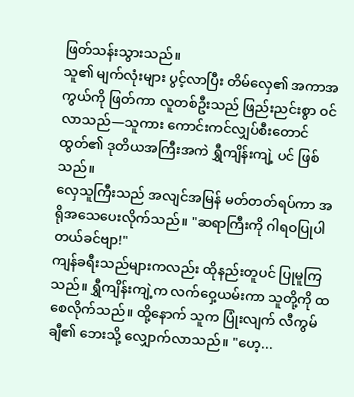ဖြတ်သန်းသွားသည်။
သူ၏ မျက်လုံးများ ပွင့်လာပြီး တိမ်လှေ၏ အကာအကွယ်ကို ဖြတ်ကာ လူတစ်ဦးသည် ဖြည်းညင်းစွာ ဝင်လာသည်—သူကား ကောင်းကင်လျှပ်စီးတောင်ထွတ်၏ ဒုတိယအကြီးအကဲ ရွှီကျိန်းကျဲ့ ပင် ဖြစ်သည်။
လှေသူကြီးသည် အလျင်အမြန် မတ်တတ်ရပ်ကာ အရိုအသေပေးလိုက်သည်။ "ဆရာကြီးကို ဂါရဝပြုပါတယ်ခင်ဗျာ!"
ကျန်ခရီးသည်များကလည်း ထိုနည်းတူပင် ပြုမူကြသည်။ ရွှီကျိန်းကျဲ့က လက်ဝှေ့ယမ်းကာ သူတို့ကို ထစေလိုက်သည်။ ထို့နောက် သူက ပြုံးလျက် လီကွမ်ချီ၏ ဘေးသို့ လျှောက်လာသည်။ "ဟေ့...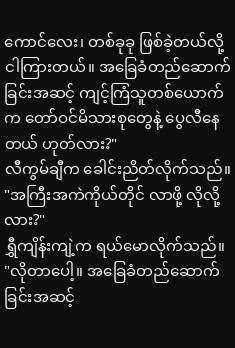ကောင်လေး၊ တစ်ခုခု ဖြစ်ခဲ့တယ်လို့ ငါကြားတယ်။ အခြေခံတည်ဆောက်ခြင်းအဆင့် ကျင့်ကြံသူတစ်ယောက်က တော်ဝင်မိသားစုတွေနဲ့ ပွေလီနေတယ် ဟုတ်လား?"
လီကွမ်ချီက ခေါင်းညိတ်လိုက်သည်။ "အကြီးအကဲကိုယ်တိုင် လာဖို့ လိုလို့လား?"
ရွှီကျိန်းကျဲ့က ရယ်မောလိုက်သည်။ "လိုတာပေါ့။ အခြေခံတည်ဆောက်ခြင်းအဆင့်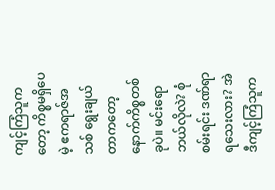ကျင့်ကြံသူကတော့ ကိစ္စမရှိပေမဲ့ ဧကရာဇ်အသစ် ရွေးချယ်တာကတော့ နောက်ကိစ္စတစ်ခုပဲ။ မင်းရော ဘယ်လိုလဲ? စုံစမ်းရင်း ဒဏ်ရာရသေးလား? အဲဒီကျင့်ကြံသူက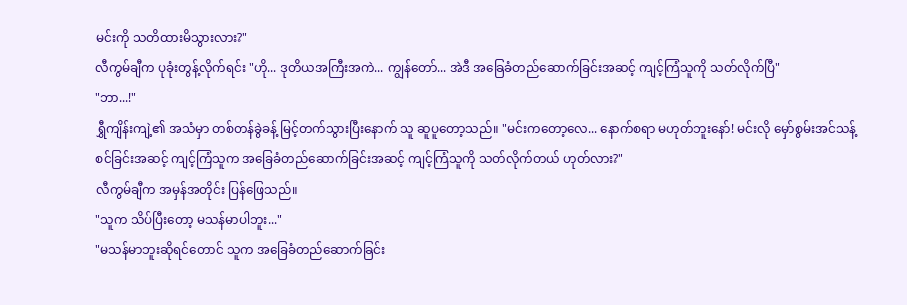မင်းကို သတိထားမိသွားလား?"
လီကွမ်ချီက ပုခုံးတွန့်လိုက်ရင်း "ဟို... ဒုတိယအကြီးအကဲ... ကျွန်တော်... အဲဒီ အခြေခံတည်ဆောက်ခြင်းအဆင့် ကျင့်ကြံသူကို သတ်လိုက်ပြီ"
"ဘာ...!"
ရွှီကျိန်းကျဲ့၏ အသံမှာ တစ်တန်ခွဲခန့် မြင့်တက်သွားပြီးနောက် သူ ဆူပူတော့သည်။ "မင်းကတော့လေ... နောက်စရာ မဟုတ်ဘူးနော်! မင်းလို မှော်စွမ်းအင်သန့်စင်ခြင်းအဆင့် ကျင့်ကြံသူက အခြေခံတည်ဆောက်ခြင်းအဆင့် ကျင့်ကြံသူကို သတ်လိုက်တယ် ဟုတ်လား?"
လီကွမ်ချီက အမှန်အတိုင်း ပြန်ဖြေသည်။
"သူက သိပ်ပြီးတော့ မသန်မာပါဘူး..."
"မသန်မာဘူးဆိုရင်တောင် သူက အခြေခံတည်ဆောက်ခြင်း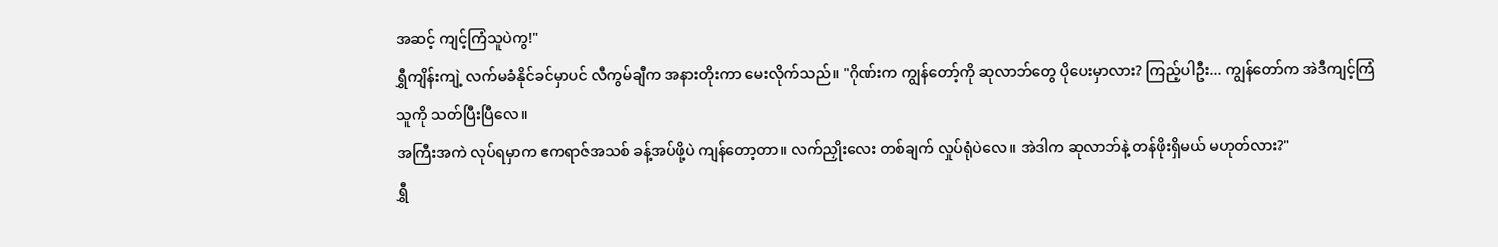အဆင့် ကျင့်ကြံသူပဲကွ!"
ရွှီကျိန်းကျဲ့ လက်မခံနိုင်ခင်မှာပင် လီကွမ်ချီက အနားတိုးကာ မေးလိုက်သည်။ "ဂိုဏ်းက ကျွန်တော့်ကို ဆုလာဘ်တွေ ပိုပေးမှာလား? ကြည့်ပါဦး... ကျွန်တော်က အဲဒီကျင့်ကြံသူကို သတ်ပြီးပြီလေ။
အကြီးအကဲ လုပ်ရမှာက ဧကရာဇ်အသစ် ခန့်အပ်ဖို့ပဲ ကျန်တော့တာ။ လက်ညှိုးလေး တစ်ချက် လှုပ်ရုံပဲလေ။ အဲဒါက ဆုလာဘ်နဲ့ တန်ဖိုးရှိမယ် မဟုတ်လား?"
ရွှီ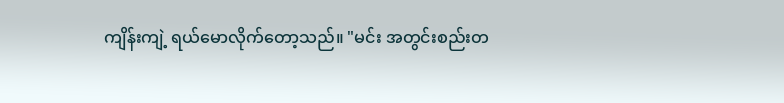ကျိန်းကျဲ့ ရယ်မောလိုက်တော့သည်။ "မင်း အတွင်းစည်းတ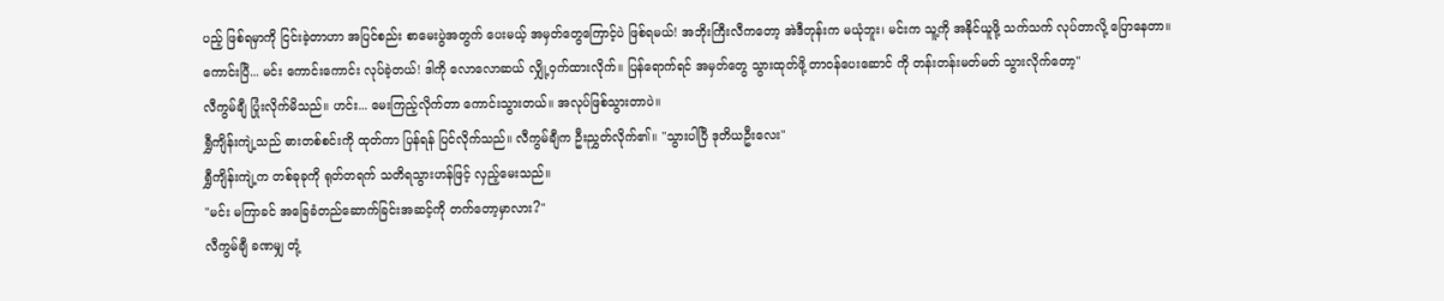ပည့် ဖြစ်ရမှာကို ငြင်းခဲ့တာဟာ အပြင်စည်း စာမေးပွဲအတွက် ပေးမယ့် အမှတ်တွေကြောင့်ပဲ ဖြစ်ရမယ်! အဘိုးကြီးလီကတော့ အဲဒီတုန်းက မယုံဘူး၊ မင်းက သူ့ကို အနိုင်ယူဖို့ သက်သက် လုပ်တာလို့ ပြောနေတာ။
ကောင်းပြီ... မင်း ကောင်းကောင်း လုပ်ခဲ့တယ်! ဒါကို လောလောဆယ် လျှို့ဝှက်ထားလိုက်။ ပြန်ရောက်ရင် အမှတ်တွေ သွားထုတ်ဖို့ တာဝန်ပေးဆောင် ကို တန်းတန်းမတ်မတ် သွားလိုက်တော့"
လီကွမ်ချီ ပြုံးလိုက်မိသည်။ ဟင်း... မေးကြည့်လိုက်တာ ကောင်းသွားတယ်။ အလုပ်ဖြစ်သွားတာပဲ။
ရွှီကျိန်းကျဲ့သည် ဓားတစ်စင်းကို ထုတ်ကာ ပြန်ရန် ပြင်လိုက်သည်။ လီကွမ်ချီက ဦးညွှတ်လိုက်၏။ "သွားပါပြီ ဒုတိယဦးလေး"
ရွှီကျိန်းကျဲ့က တစ်ခုခုကို ရုတ်တရက် သတိရသွားဟန်ဖြင့် လှည့်မေးသည်။
"မင်း မကြာခင် အခြေခံတည်ဆောက်ခြင်းအဆင့်ကို တက်တော့မှာလား?"
လီကွမ်ချီ ခဏမျှ တုံ့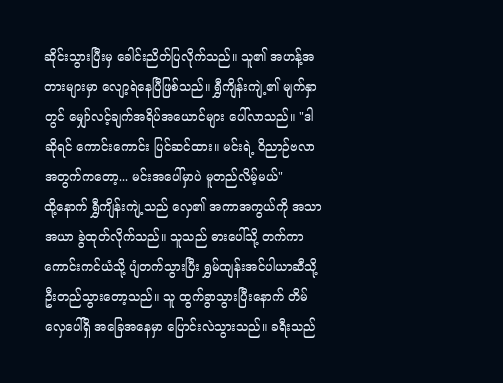ဆိုင်းသွားပြီးမှ ခေါင်းညိတ်ပြလိုက်သည်။ သူ၏ အဟန့်အတားများမှာ လျော့ရဲနေပြီဖြစ်သည်။ ရွှီကျိန်းကျဲ့၏ မျက်နှာတွင် မျှော်လင့်ချက်အရိပ်အယောင်များ ပေါ်လာသည်။ "ဒါဆိုရင် ကောင်းကောင်း ပြင်ဆင်ထား။ မင်းရဲ့ ဝိညာဉ်ဗလာ အတွက်ကတော့... မင်းအပေါ်မှာပဲ မူတည်လိမ့်မယ်"
ထို့နောက် ရွှီကျိန်းကျဲ့သည် လှေ၏ အကာအကွယ်ကို အသာအယာ ခွဲထုတ်လိုက်သည်။ သူသည် ဓားပေါ်သို့ တက်ကာ ကောင်းကင်ယံသို့ ပျံတက်သွားပြီး ရွှမ်ထျန်းအင်ပါယာဆီသို့ ဦးတည်သွားတော့သည်။ သူ ထွက်ခွာသွားပြီးနောက် တိမ်လှေပေါ်ရှိ အခြေအနေမှာ ပြောင်းလဲသွားသည်။ ခရီးသည်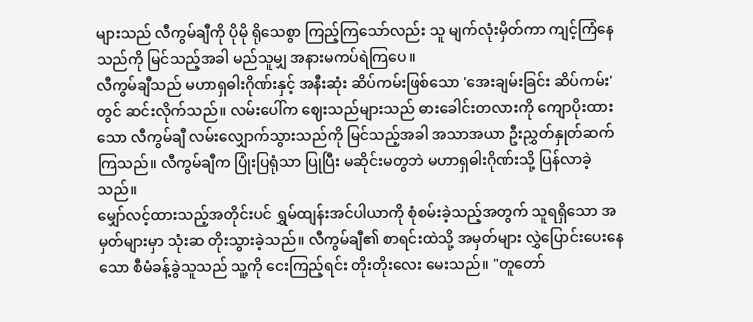များသည် လီကွမ်ချီကို ပိုမို ရိုသေစွာ ကြည့်ကြသော်လည်း သူ မျက်လုံးမှိတ်ကာ ကျင့်ကြံနေသည်ကို မြင်သည့်အခါ မည်သူမျှ အနားမကပ်ရဲကြပေ။
လီကွမ်ချီသည် မဟာရှဓါးဂိုဏ်းနှင့် အနီးဆုံး ဆိပ်ကမ်းဖြစ်သော 'အေးချမ်းခြင်း ဆိပ်ကမ်း' တွင် ဆင်းလိုက်သည်။ လမ်းပေါ်က ဈေးသည်များသည် ဓားခေါင်းတလားကို ကျောပိုးထားသော လီကွမ်ချီ လမ်းလျှောက်သွားသည်ကို မြင်သည့်အခါ အသာအယာ ဦးညွှတ်နှုတ်ဆက်ကြသည်။ လီကွမ်ချီက ပြုံးပြရုံသာ ပြုပြီး မဆိုင်းမတွဘဲ မဟာရှဓါးဂိုဏ်းသို့ ပြန်လာခဲ့သည်။
မျှော်လင့်ထားသည့်အတိုင်းပင် ရွှမ်ထျန်းအင်ပါယာကို စုံစမ်းခဲ့သည့်အတွက် သူရရှိသော အမှတ်များမှာ သုံးဆ တိုးသွားခဲ့သည်။ လီကွမ်ချီ၏ စာရင်းထဲသို့ အမှတ်များ လွှဲပြောင်းပေးနေသော စီမံခန့်ခွဲသူသည် သူ့ကို ငေးကြည့်ရင်း တိုးတိုးလေး မေးသည်။ "တူတော်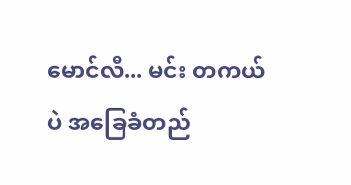မောင်လီ... မင်း တကယ်ပဲ အခြေခံတည်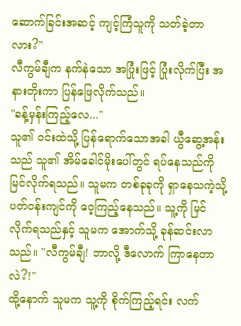ဆောက်ခြင်းအဆင့် ကျင့်ကြံသူကို သတ်ခဲ့တာလား?"
လီကွမ်ချီက နက်နဲသော အပြုံးဖြင့် ပြုံးလိုက်ပြီး အနားတိုးကာ ပြန်ဖြေလိုက်သည်။
"ခန့်မှန်းကြည့်လေ..."
သူ၏ ဝင်းထဲသို့ ပြန်ရောက်သောအခါ ယွီဆွေ့အန်း သည် သူ၏ အိမ်ခေါင်မိုးပေါ်တွင် ရပ်နေသည်ကို မြင်လိုက်ရသည်။ သူမက တစ်ခုခုကို ရှာနေသကဲ့သို့ ပတ်ဝန်းကျင်ကို ဝေ့ကြည့်နေသည်။ သူ့ကို မြင်လိုက်ရသည်နှင့် သူမက အောက်သို့ ခုန်ဆင်းလာသည်။ "လီကွမ်ချီ! ဘာလို့ ဒီလောက် ကြာနေတာလဲ?!"
ထို့နောက် သူမက သူ့ကို စိုက်ကြည့်ရင်း လက်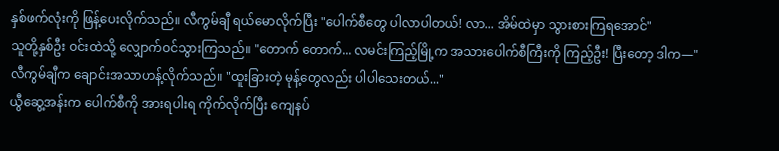နှစ်ဖက်လုံးကို ဖြန့်ပေးလိုက်သည်။ လီကွမ်ချီ ရယ်မောလိုက်ပြီး "ပေါက်စီတွေ ပါလာပါတယ်! လာ... အိမ်ထဲမှာ သွားစားကြရအောင်"
သူတို့နှစ်ဦး ဝင်းထဲသို့ လျှောက်ဝင်သွားကြသည်။ "တောက် တောက်... လမင်းကြည့်မြို့က အသားပေါက်စီကြီးကို ကြည့်ဦး! ပြီးတော့ ဒါက—"
လီကွမ်ချီက ချောင်းအသာဟန့်လိုက်သည်။ "ထူးခြားတဲ့ မုန့်တွေလည်း ပါပါသေးတယ်..."
ယွီဆွေ့အန်းက ပေါက်စီကို အားရပါးရ ကိုက်လိုက်ပြီး ကျေနပ်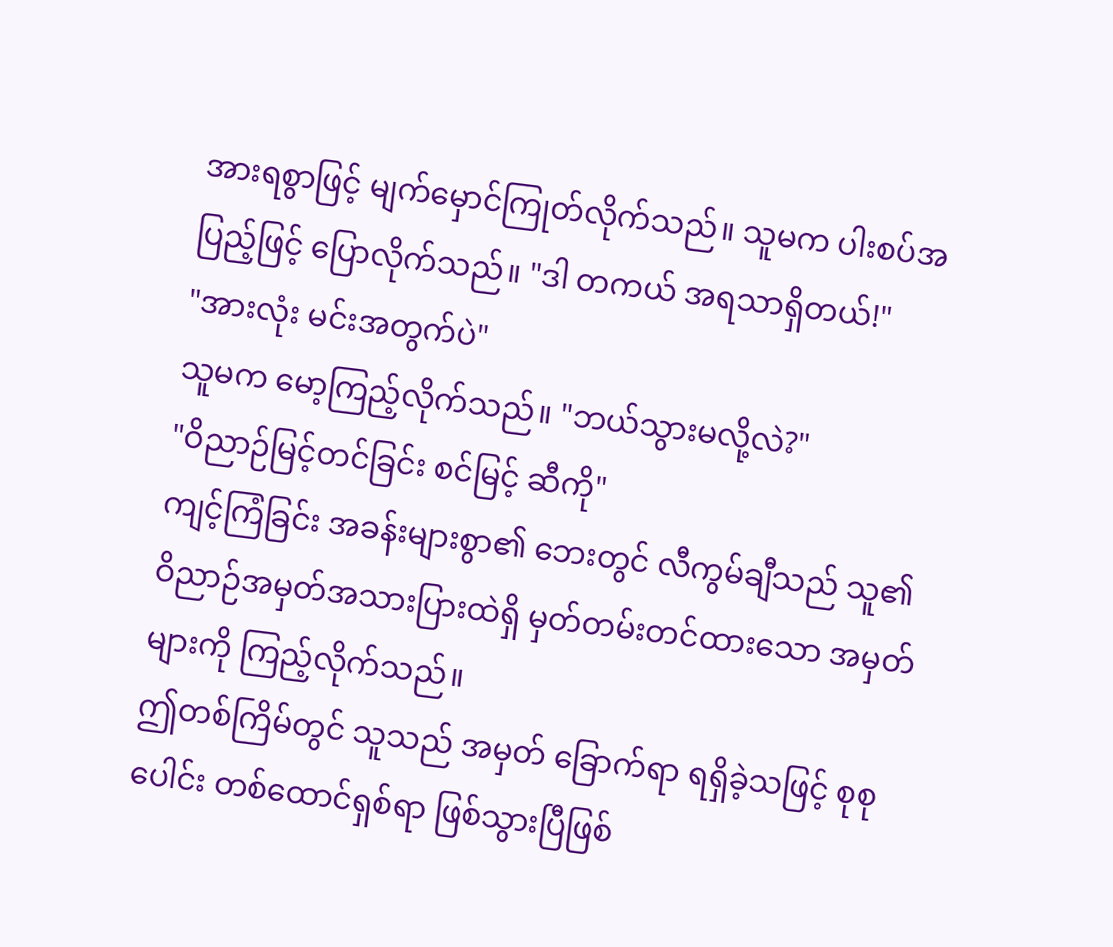အားရစွာဖြင့် မျက်မှောင်ကြုတ်လိုက်သည်။ သူမက ပါးစပ်အပြည့်ဖြင့် ပြောလိုက်သည်။ "ဒါ တကယ် အရသာရှိတယ်!"
"အားလုံး မင်းအတွက်ပဲ"
သူမက မော့ကြည့်လိုက်သည်။ "ဘယ်သွားမလို့လဲ?"
"ဝိညာဉ်မြင့်တင်ခြင်း စင်မြင့် ဆီကို"
ကျင့်ကြံခြင်း အခန်းများစွာ၏ ဘေးတွင် လီကွမ်ချီသည် သူ၏ ဝိညာဉ်အမှတ်အသားပြားထဲရှိ မှတ်တမ်းတင်ထားသော အမှတ်များကို ကြည့်လိုက်သည်။
ဤတစ်ကြိမ်တွင် သူသည် အမှတ် ခြောက်ရာ ရရှိခဲ့သဖြင့် စုစုပေါင်း တစ်ထောင်ရှစ်ရာ ဖြစ်သွားပြီဖြစ်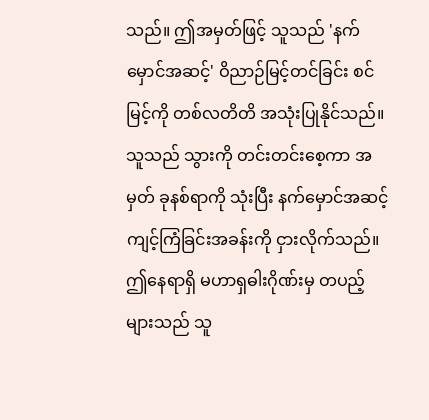သည်။ ဤအမှတ်ဖြင့် သူသည် 'နက်မှောင်အဆင့်' ဝိညာဉ်မြင့်တင်ခြင်း စင်မြင့်ကို တစ်လတိတိ အသုံးပြုနိုင်သည်။
သူသည် သွားကို တင်းတင်းစေ့ကာ အမှတ် ခုနစ်ရာကို သုံးပြီး နက်မှောင်အဆင့် ကျင့်ကြံခြင်းအခန်းကို ငှားလိုက်သည်။ ဤနေရာရှိ မဟာရှဓါးဂိုဏ်းမှ တပည့်များသည် သူ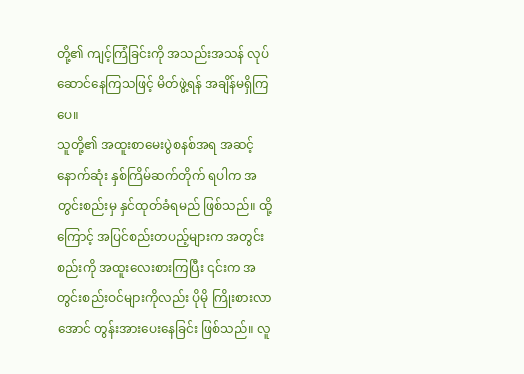တို့၏ ကျင့်ကြံခြင်းကို အသည်းအသန် လုပ်ဆောင်နေကြသဖြင့် မိတ်ဖွဲ့ရန် အချိန်မရှိကြပေ။
သူတို့၏ အထူးစာမေးပွဲစနစ်အရ အဆင့်နောက်ဆုံး နှစ်ကြိမ်ဆက်တိုက် ရပါက အတွင်းစည်းမှ နှင်ထုတ်ခံရမည် ဖြစ်သည်။ ထို့ကြောင့် အပြင်စည်းတပည့်များက အတွင်းစည်းကို အထူးလေးစားကြပြီး ၎င်းက အတွင်းစည်းဝင်များကိုလည်း ပိုမို ကြိုးစားလာအောင် တွန်းအားပေးနေခြင်း ဖြစ်သည်။ လူ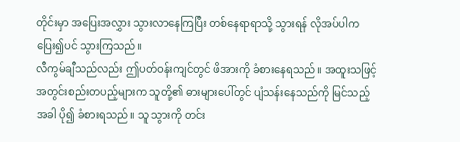တိုင်းမှာ အပြေးအလွှား သွားလာနေကြပြီး တစ်နေရာရာသို့ သွားရန် လိုအပ်ပါက ပြေး၍ပင် သွားကြသည်။
လီကွမ်ချီသည်လည်း ဤပတ်ဝန်းကျင်တွင် ဖိအားကို ခံစားနေရသည်။ အထူးသဖြင့် အတွင်းစည်းတပည့်များက သူတို့၏ ဓားများပေါ်တွင် ပျံသန်းနေသည်ကို မြင်သည့်အခါ ပို၍ ခံစားရသည်။ သူ သွားကို တင်း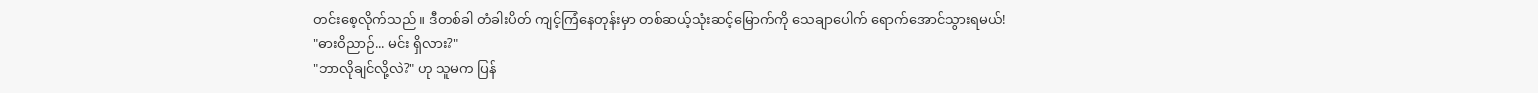တင်းစေ့လိုက်သည်။ ဒီတစ်ခါ တံခါးပိတ် ကျင့်ကြံနေတုန်းမှာ တစ်ဆယ့်သုံးဆင့်မြောက်ကို သေချာပေါက် ရောက်အောင်သွားရမယ်!
"ဓားဝိညာဉ်... မင်း ရှိလား?"
"ဘာလိုချင်လို့လဲ?" ဟု သူမက ပြန်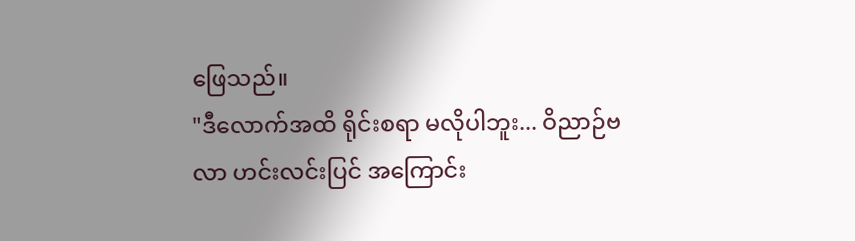ဖြေသည်။
"ဒီလောက်အထိ ရိုင်းစရာ မလိုပါဘူး... ဝိညာဉ်ဗလာ ဟင်းလင်းပြင် အကြောင်း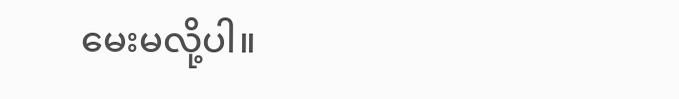မေးမလို့ပါ။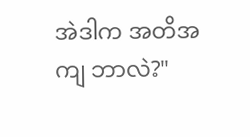အဲဒါက အတိအကျ ဘာလဲ?"